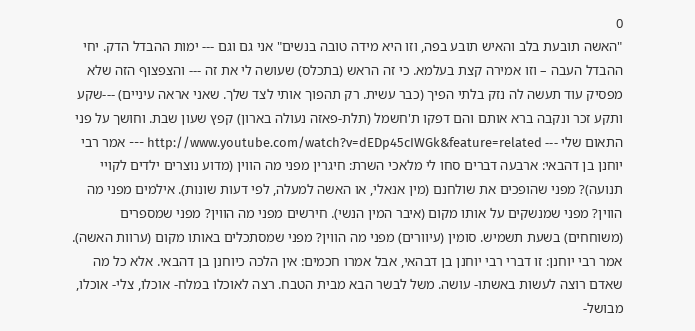0
"האשה תובעת בלב והאיש תובע בפה, וזו היא מידה טובה בנשים" אני גם וגם --- ימות ההבדל הדק. יחי ההבדל העבה – וזו אמירה קצת בעלמא. כי זה הראש (בתכלס) שעושה לי את זה --- והצפצוף הזה שלא מפסיק עוד תעשה לה נזק בלתי הפיך (כבר עשית. רק תהפוך אותי לצד שלך. שאני אראה עיניים) ---שקע ותקע זכר ונקבה ברא אותם והם דפקו ת'חשמל (תלת-פאזה נעולה בארון) קפץ שעון שבת. וחושך על פני התאום שלי --- http://www.youtube.com/watch?v=dEDp45cIWGk&feature=related --- אמר רבי יוחנן בן דהבאי: ארבעה דברים סחו לי מלאכי השרת: חיגרין מפני מה הווין (מדוע נוצרים ילדים לקויי תנועה)? מפני שהופכים את שולחנם (מין אנאלי, או האשה למעלה, לפי דעות שונות). אילמים מפני מה הווין? מפני שמנשקים על אותו מקום (איבר המין הנשי). חירשים מפני מה הווין? מפני שמספרים (משוחחים) בשעת תשמיש. סומין (עיוורים) מפני מה הווין? מפני שמסתכלים באותו מקום (ערוות האשה). אמר רבי יוחנן: זו דברי רבי יוחנן בן דבהאי, אבל אמרו חכמים: אין הלכה כיוחנן בן דהבאי. אלא כל מה שאדם רוצה לעשות באשתו- עושה. משל לבשר הבא מבית הטבח. רצה לאוכלו במלח- אוכלו, צלי- אוכלו, מבושל-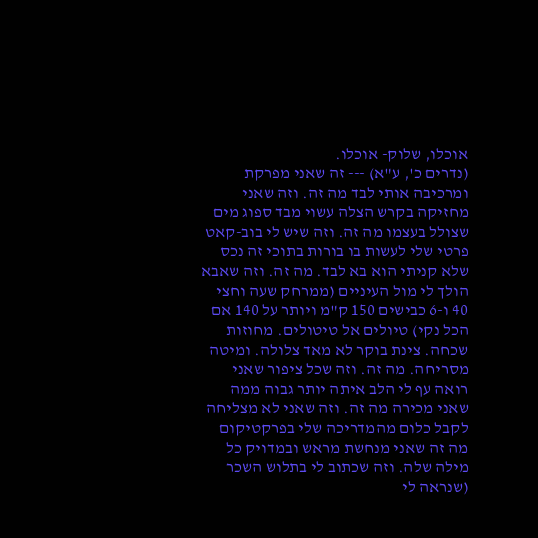אוכלו, שלוק- אוכלו.
(נדרים כ', ע"א) --- זה שאני מפרקת ומרכיבה אותי לבד מה זה. וזה שאני מחזיקה בקרש הצלה עשוי מבד ספוג מים שצולל בעצמו מה זה. וזה שיש לי בוב-קאט פרטי שלי לעשות בו בורות בתוכי זה נכס שלא קניתי הוא בא לבד. מה זה. וזה שאבא הולך לי מול העיניים (ממרחק שעה וחצי 40 ו-6 כבישים 150 ק"מ ויותר על 140 אם הכל נקי) טיולים אל טיטולים. מחוזות שכחה. צינת בוקר לא מאד צלולה. ומיטה מסריחה. מה זה. וזה שכל ציפור שאני רואה עף לי הלב איתה יותר גבוה ממה שאני מכירה מה זה. וזה שאני לא מצליחה לקבל כלום מהמדריכה שלי בפרקטיקום מה זה שאני מנחשת מראש ובמדויק כל מילה שלה. וזה שכתוב לי בתלוש השכר (שנראה לי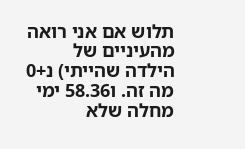תלוש אם אני רואה מהעיניים של הילדה שהייתי) נ+0 מה זה. ו58.36 ימי מחלה שלא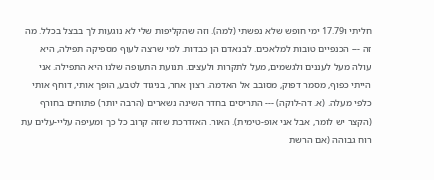חליתי ו17.79 ימי חופש שלא נפשתי (למה). וזה שהקליפות שלי לא נוגעות לך בבצל בכלל. מה זה --- הכנפיים טובות למלאכים. לבנאדם הן כבדות. למי שרצה לעוף מספיקה תפילה, היא עולה מעל לעננים ולגשמים, מעל לתקרות ולעצים. תנועת התעופה שלנו היא התפילה. אני הייתי כפוף, מסמר דפוק, מסובב אל האדמה. רצון אחר, בניגוד לטבע, הופך אותי, דוחף אותי כלפי מעלה. (א. דה-לוקה) --- התריסים בחדר השינה נשארים (הרבה יותר) פתוחים בחורף (הקצר יש לומר, אבל אני אופ-טימית). האור. האזדרכת שזזה קרוב כל כך ומעיפה עליי-עלים עת רוח גבוהה (אם הרשת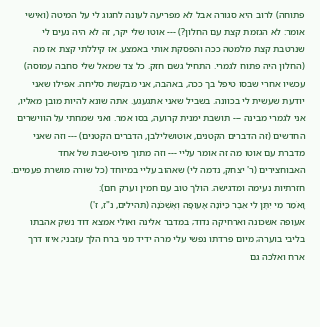פתוחה) לרוב היא סגורה אבל לא מפריעה לעונה לחגוג לי על המיטה (ואישי אומר: לא הגזמת קצת עם החלון?) --- אוטו שלי יקר, זה לא היה נעים לי שנרטבת קצת מלמטה ככה והפסקת אותי באמצע. אז קיללתי קצת אז מה (החלון היה פתוח לגמרי. התחיל גשם חזק. כל צד שמאל שלי סחבה עמוסה) עכשיו אחרי שבסו טיפל בך ככה, באהבה, אני מבקשת סליחה. אפילו שאני יודעת שעשית לי בכוונה. בשביל שאני אתגעגע. אתה שונא להיות מובן מאליו, אני לגמרי מבינה --- תושבת ימנית קרועה, בסו אמר. ואני שמחתי על הווישרים החדשים (זה הדברים הקטנים, אוטושלילבן, הדברים הקטנים) --- וזה שאני מדברת עם אוטו מה זה אומר עליי --- וזה מתוך פיוט-שבת של אחד האבוחצירים (ר' יצחק, נדמה לי) שאהוב עליי במיוחד (כל שורה מושרת פעמיים. חזרתיות נעימה ומדגישה. הולך טוב עם חמין וערק חם):
וָאֹמַר מִי יִתֶּן לִי אֵבֶר כַּיּוֹנָה אָעוּפָה וְאֶשְׁכֹּנָה (תהילים, נ"ז, ז')
אעופה אשכונה וארחיקה נדוד; במדבר אלינה ואולי אמצא דוד נשק אהבתו בליבי בוערה; מיום פרדתו נפשי עלי מרה ידיד מני ברח הלך עזבני; איזו דרך ארח ואלכה גם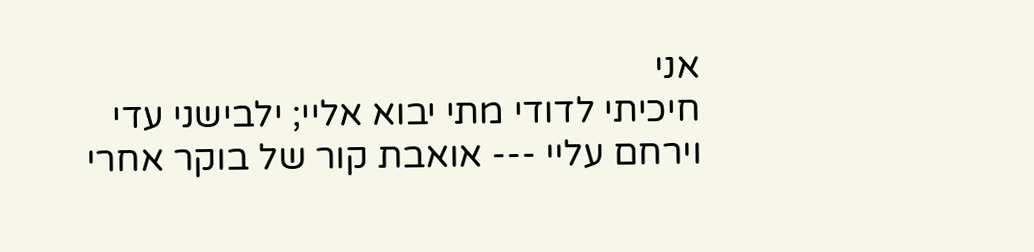אני
חיכיתי לדודי מתי יבוא אליי; ילבישני עדי וירחם עליי --- אואבת קור של בוקר אחרי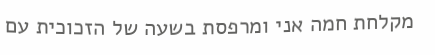מקלחת חמה אני ומרפסת בשעה של הזכוכית עם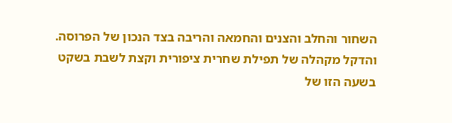השחור והחלב והצנים והחמאה והריבה בצד הנכון של הפרוסה. והדקל מקהלה של תפילת שחרית ציפורית וקצת לשבת בשקט בשעה הזו של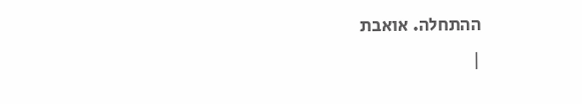ההתחלה. אואבת
|